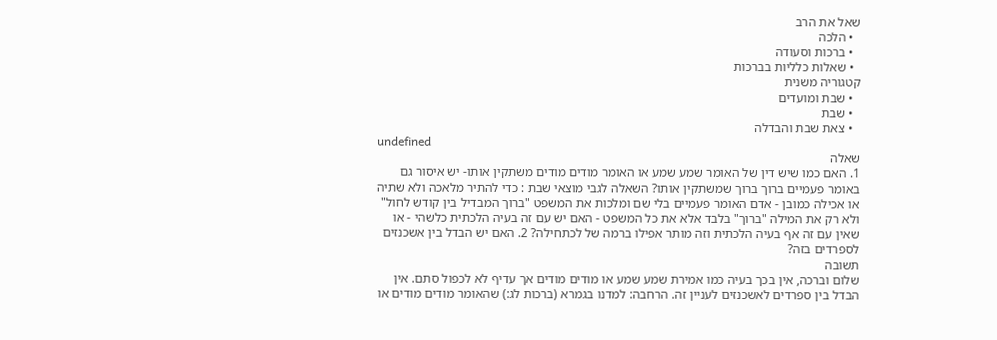שאל את הרב
  • הלכה
  • ברכות וסעודה
  • שאלות כלליות בברכות
קטגוריה משנית
  • שבת ומועדים
  • שבת
  • צאת שבת והבדלה
undefined
שאלה
1. האם כמו שיש דין של האומר שמע שמע או האומר מודים מודים משתקין אותו- יש איסור גם באומר פעמיים ברוך ברוך שמשתקין אותו? השאלה לגבי מוצאי שבת : כדי להתיר מלאכה ולא שתיה או אכילה כמובן - אדם האומר פעמיים בלי שם ומלכות את המשפט "ברוך המבדיל בין קודש לחול" ולא רק את המילה "ברוך" בלבד אלא את כל המשפט - האם יש עם זה בעיה הלכתית כלשהי - או שאין עם זה אף בעיה הלכתית וזה מותר אפילו ברמה של לכתחילה? 2. האם יש הבדל בין אשכנזים לספרדים בזה?
תשובה
שלום וברכה, אין בכך בעיה כמו אמירת שמע שמע או מודים מודים אך עדיף לא לכפול סתם. אין הבדל בין ספרדים לאשכנזים לעניין זה. הרחבה: למדנו בגמרא (ברכות לג:) שהאומר מודים מודים או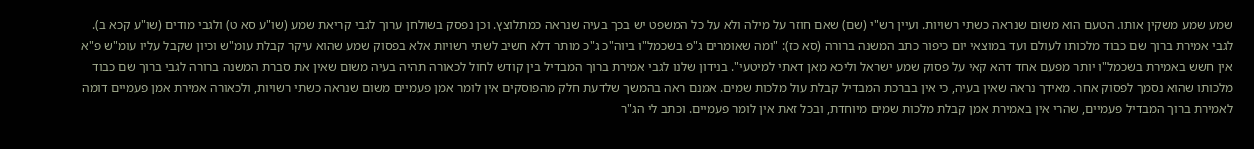שמע שמע משקין אותו. הטעם הוא משום שנראה כשתי רשויות. ועיין רש"י (שם) שאם חוזר על מילה ולא על כל המשפט יש בכך בעיה שנראה כמתלוצץ. וכן נפסק בשולחן ערוך לגבי קריאת שמע (שו"ע סא ט) ולגבי מודים (שו"ע קכא ב). לגבי אמירת ברוך שם כבוד מלכותו לעולם ועד במוצאי יום כיפור כתב המשנה ברורה (סא כז): "ומה שאומרים ג"פ בשכמל"ו ביוה"כ ג"כ מותר דלא חשיב לשתי רשויות אלא בפסוק שמע שהוא עיקר קבלת עומ"ש וכיון שקבל עליו עומ"ש פ"א אין חשש באמירת בשכמל"ו יותר מפעם אחד דהא קאי על פסוק שמע ישראל וליכא מאן דאתי למיטעי". בנידון שלנו לגבי אמירת ברוך המבדיל בין קודש לחול לכאורה תהיה בעיה משום שאין את סברת המשנה ברורה לגבי ברוך שם כבוד מלכותו שהוא נסמך לפסוק אחר. מאידך נראה שאין בעיה, כי אין בברכת המבדיל קבלת עול מלכות שמים. אמנם ראה בהמשך שלדעת חלק מהפוסקים אין לומר אמן פעמיים משום שנראה כשתי רשויות, ולכאורה אמירת אמן פעמיים דומה לאמירת ברוך המבדיל פעמיים, שהרי אין באמירת אמן קבלת מלכות שמים מיוחדת, ובכל זאת אין לומר פעמיים. וכתב לי הג"ר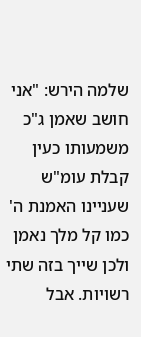שלמה הירש: "אני חושב שאמן ג"כ משמעותו כעין קבלת עומ"ש שעניינו האמנת ה' כמו קל מלך נאמן ולכן שייך בזה שתי רשויות. אבל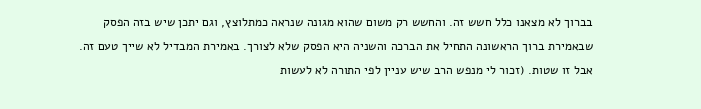בברוך לא מצאנו כלל חשש זה. והחשש רק משום שהוא מגונה שנראה כמתלוצץ, וגם יתכן שיש בזה הפסק שבאמירת ברוך הראשונה התחיל את הברכה והשניה היא הפסק שלא לצורך. באמירת המבדיל לא שייך טעם זה. אבל זו שטות. (זכור לי מנפש הרב שיש עניין לפי התורה לא לעשות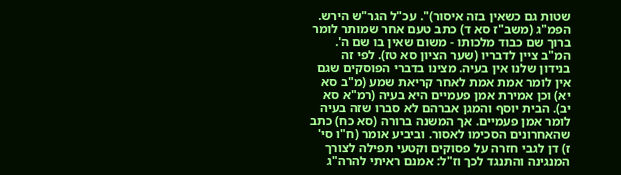שטות גם כשאין בזה איסור)". עכ"ל הגר"ש הירש. הפמ"ג (משב"ז סא ד) כתב טעם אחר שמותר לומר ברוך שם כבוד מלכותו - משום שאין בו שם ה'. המ"ב ציין לדבריו (שער הציון סא טז). לפי זה בנידון שלנו אין בעיה. מצינו בדברי הפוסקים שגם אין לומר אמת אמת לאחר קריאת שמע (מ"ב סא יא) וכן אמירת אמן פעמיים היא בעיה (רמ"א סא יב). הבית יוסף והמגן אברהם לא סברו שזה בעיה לומר אמן פעמיים. אך המשנה ברורה (סא כח) כתב שהאחרונים הסכימו לאסור. וביביע אומר (ח"ו סי' ז) דן לגבי חזרה על פסוקים וקטעי תפילה לצורך המנגינה והתנגד לכך וז"ל: אמנם ראיתי להרה"ג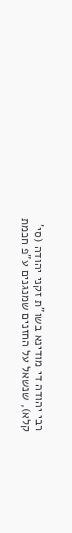רבי יהודה די מודינא בשו"ת זקני יהודה (סי' קלא), שנשאל על החזנים שמנגנים ע"פ חכמת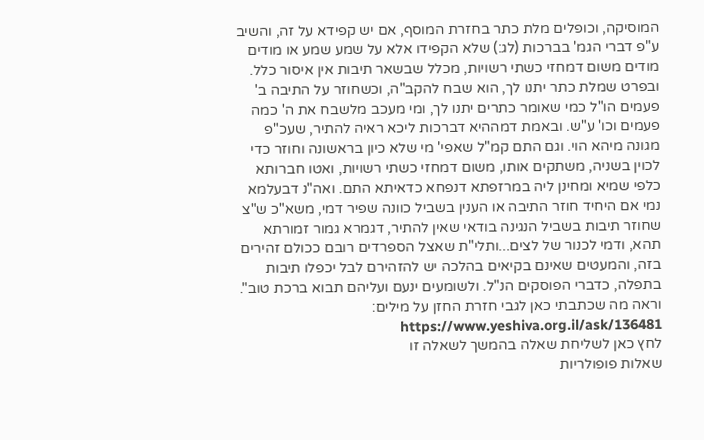המוסיקה, וכופלים מלת כתר בחזרת המוסף, אם יש קפידא על זה, והשיב ע"פ דברי הגמ' בברכות (לג:) שלא הקפידו אלא על שמע שמע או מודים מודים משום דמחזי כשתי רשויות, מכלל שבשאר תיבות אין איסור כלל. ובפרט שמלת כתר יתנו לך, הוא שבח להקב"ה, וכשחוזר על התיבה ב' פעמים הו"ל כמי שאומר כתרים יתנו לך, ומי מעכב מלשבח את ה' כמה פעמים וכו' ע"ש. ובאמת דמההיא דברכות ליכא ראיה להתיר, שעכ"פ מגונה מיהא הוי. וגם התם קמ"ל שאפי' מי שלא כיון בראשונה וחוזר כדי לכוין בשניה, משתקים אותו, משום דמחזי כשתי רשויות, ואטו חברותא כלפי שמיא ומחינן ליה במרזפתא דנפחא כדאיתא התם. ואה"נ דבעלמא נמי אם היחיד חוזר התיבה או הענין בשביל כוונה שפיר דמי, משא"כ ש"צ שחוזר תיבות בשביל הנגינה בודאי שאין להתיר, דגמרא גמור זמורתא תהא, ודמי לכנור של לצים...ותלי"ת שאצל הספרדים רובם ככולם זהירים בזה, והמעטים שאינם בקיאים בהלכה יש להזהירם לבל יכפלו תיבות בתפלה, כדברי הפוסקים הנ"ל. ולשומעים ינעם ועליהם תבוא ברכת טוב". וראה מה שכתבתי כאן לגבי חזרת החזן על מילים: https://www.yeshiva.org.il/ask/136481
לחץ כאן לשליחת שאלה בהמשך לשאלה זו
שאלות פופולריות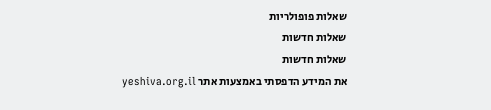שאלות פופולריות
שאלות חדשות
שאלות חדשות
את המידע הדפסתי באמצעות אתר yeshiva.org.il